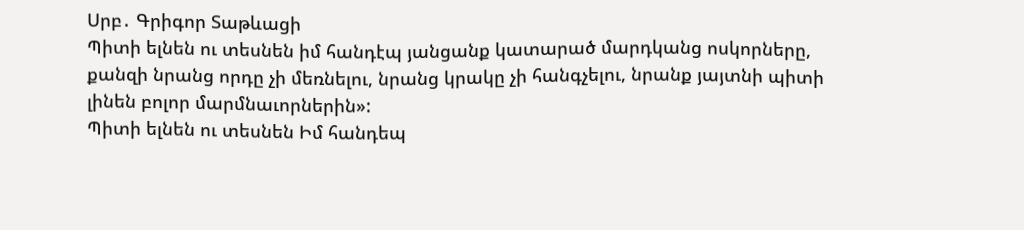Սրբ․ Գրիգոր Տաթևացի
Պիտի ելնեն ու տեսնեն իմ հանդէպ յանցանք կատարած մարդկանց ոսկորները, քանզի նրանց որդը չի մեռնելու, նրանց կրակը չի հանգչելու, նրանք յայտնի պիտի լինեն բոլոր մարմնաւորներին»:
Պիտի ելնեն ու տեսնեն Իմ հանդեպ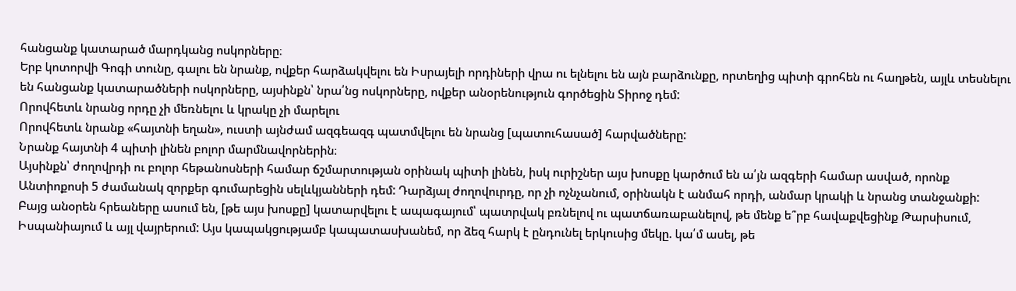հանցանք կատարած մարդկանց ոսկորները։
Երբ կոտորվի Գոգի տունը, գալու են նրանք, ովքեր հարձակվելու են Իսրայելի որդիների վրա ու ելնելու են այն բարձունքը, որտեղից պիտի գրոհեն ու հաղթեն, այլև տեսնելու են հանցանք կատարածների ոսկորները, այսինքն՝ նրա՛նց ոսկորները, ովքեր անօրենություն գործեցին Տիրոջ դեմ:
Որովհետև նրանց որդը չի մեռնելու և կրակը չի մարելու
Որովհետև նրանք «հայտնի եղան», ուստի այնժամ ազգեազգ պատմվելու են նրանց [պատուհասած] հարվածները:
Նրանք հայտնի 4 պիտի լինեն բոլոր մարմնավորներին։
Այսինքն՝ ժողովրդի ու բոլոր հեթանոսների համար ճշմարտության օրինակ պիտի լինեն, իսկ ուրիշներ այս խոսքը կարծում են ա՛յն ազգերի համար ասված, որոնք Անտիոքոսի 5 ժամանակ զորքեր գումարեցին սելևկյանների դեմ: Դարձյալ ժողովուրդը, որ չի ոչնչանում, օրինակն է անմահ որդի, անմար կրակի և նրանց տանջանքի: Բայց անօրեն հրեաները ասում են, [թե այս խոսքը] կատարվելու է ապագայում՝ պատրվակ բռնելով ու պատճառաբանելով, թե մենք ե՞րբ հավաքվեցինք Թարսիսում, Իսպանիայում և այլ վայրերում: Այս կապակցությամբ կապատասխանեմ, որ ձեզ հարկ է ընդունել երկուսից մեկը. կա՛մ ասել, թե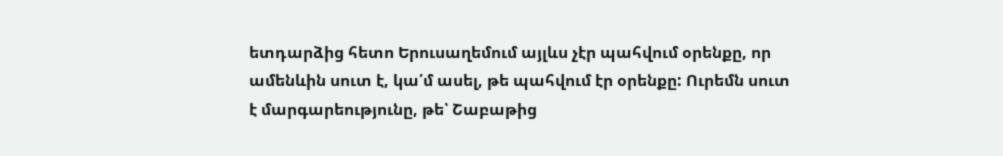ետդարձից հետո Երուսաղեմում այլևս չէր պահվում օրենքը, որ ամենևին սուտ է, կա՛մ ասել, թե պահվում էր օրենքը: Ուրեմն սուտ է մարգարեությունը, թե՝ Շաբաթից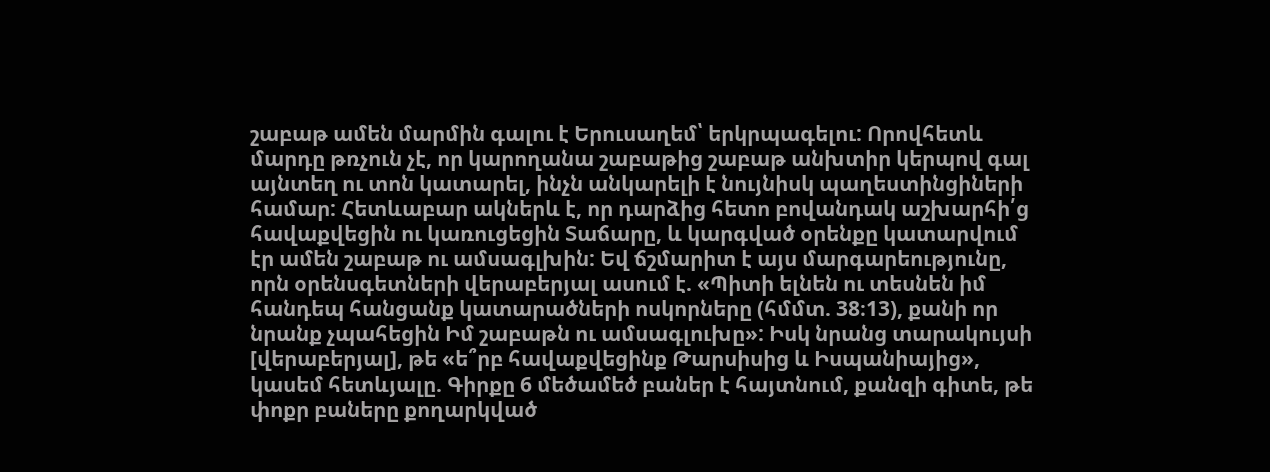շաբաթ ամեն մարմին գալու է Երուսաղեմ՝ երկրպագելու: Որովհետև մարդը թռչուն չէ, որ կարողանա շաբաթից շաբաթ անխտիր կերպով գալ այնտեղ ու տոն կատարել, ինչն անկարելի է նույնիսկ պաղեստինցիների համար: Հետևաբար ակներև է, որ դարձից հետո բովանդակ աշխարհի՛ց հավաքվեցին ու կառուցեցին Տաճարը, և կարգված օրենքը կատարվում էր ամեն շաբաթ ու ամսագլխին: Եվ ճշմարիտ է այս մարգարեությունը, որն օրենսգետների վերաբերյալ ասում է. «Պիտի ելնեն ու տեսնեն իմ հանդեպ հանցանք կատարածների ոսկորները (հմմտ. 38։13), քանի որ նրանք չպահեցին Իմ շաբաթն ու ամսագլուխը»: Իսկ նրանց տարակույսի [վերաբերյալ], թե «ե՞րբ հավաքվեցինք Թարսիսից և Իսպանիայից», կասեմ հետևյալը. Գիրքը 6 մեծամեծ բաներ է հայտնում, քանզի գիտե, թե փոքր բաները քողարկված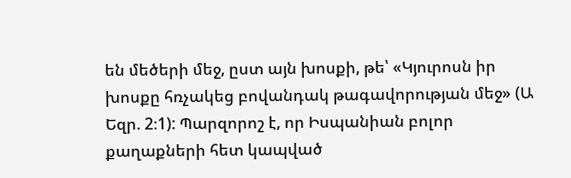են մեծերի մեջ, ըստ այն խոսքի, թե՝ «Կյուրոսն իր խոսքը հռչակեց բովանդակ թագավորության մեջ» (Ա Եզր. 2։1): Պարզորոշ է, որ Իսպանիան բոլոր քաղաքների հետ կապված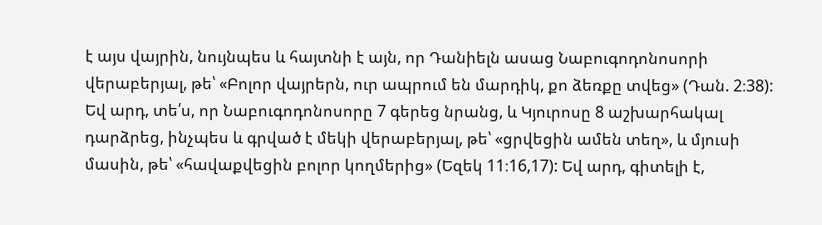է այս վայրին, նույնպես և հայտնի է այն, որ Դանիելն ասաց Նաբուգոդոնոսորի վերաբերյալ, թե՝ «Բոլոր վայրերն, ուր ապրում են մարդիկ, քո ձեռքը տվեց» (Դան. 2։38): Եվ արդ, տե՛ս, որ Նաբուգոդոնոսորը 7 գերեց նրանց, և Կյուրոսը 8 աշխարհակալ դարձրեց, ինչպես և գրված է մեկի վերաբերյալ, թե՝ «ցրվեցին ամեն տեղ», և մյուսի մասին, թե՝ «հավաքվեցին բոլոր կողմերից» (Եզեկ 11։16,17): Եվ արդ, գիտելի է,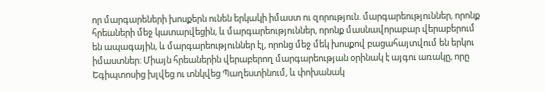որ մարգարեների խոսքերն ունեն երկակի իմաստ ու զորություն. մարգարեություններ, որոնք հրեաների մեջ կատարվեցին, և մարգարեություններ, որոնք մասնավորաբար վերաբերում են ապագային, և մարգարեություններ էլ, որոնց մեջ մեկ խոսքով բացահայտվում են երկու իմաստներ: Միայն հրեաներին վերաբերող մարգարեության օրինակ է այգու առակը, որը Եգիպտոսից խլվեց ու տնկվեց Պաղեստինում, և փոխանակ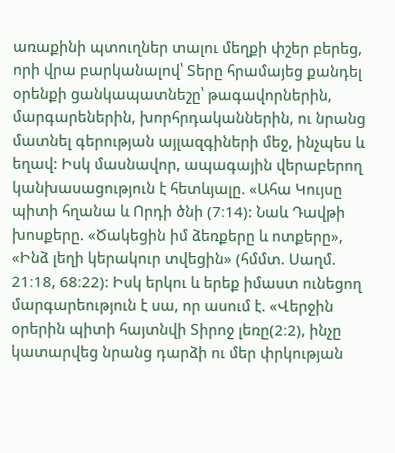առաքինի պտուղներ տալու մեղքի փշեր բերեց, որի վրա բարկանալով՝ Տերը հրամայեց քանդել օրենքի ցանկապատնեշը՝ թագավորներին, մարգարեներին, խորհրդականներին, ու նրանց մատնել գերության այլազգիների մեջ, ինչպես և եղավ: Իսկ մասնավոր, ապագային վերաբերող կանխասացություն է հետևյալը. «Ահա Կույսը պիտի հղանա և Որդի ծնի (7։14): Նաև Դավթի խոսքերը. «Ծակեցին իմ ձեռքերը և ոտքերը», «Ինձ լեղի կերակուր տվեցին» (հմմտ. Սաղմ. 21։18, 68։22): Իսկ երկու և երեք իմաստ ունեցող մարգարեություն է սա, որ ասում է. «Վերջին օրերին պիտի հայտնվի Տիրոջ լեռը(2։2), ինչը կատարվեց նրանց դարձի ու մեր փրկության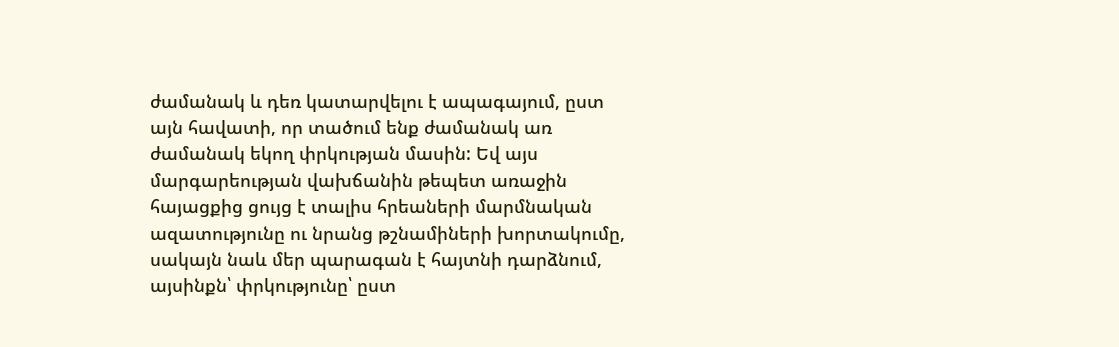ժամանակ և դեռ կատարվելու է ապագայում, ըստ այն հավատի, որ տածում ենք ժամանակ առ ժամանակ եկող փրկության մասին: Եվ այս մարգարեության վախճանին թեպետ առաջին հայացքից ցույց է տալիս հրեաների մարմնական ազատությունը ու նրանց թշնամիների խորտակումը, սակայն նաև մեր պարագան է հայտնի դարձնում, այսինքն՝ փրկությունը՝ ըստ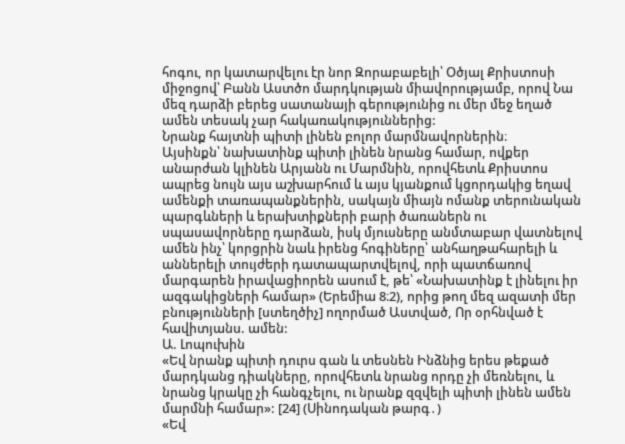հոգու, որ կատարվելու էր նոր Զորաբաբելի՝ Օծյալ Քրիստոսի միջոցով՝ Բանն Աստծո մարդկության միավորությամբ, որով Նա մեզ դարձի բերեց սատանայի գերությունից ու մեր մեջ եղած ամեն տեսակ չար հակառակություններից:
Նրանք հայտնի պիտի լինեն բոլոր մարմնավորներին։
Այսինքն՝ նախատինք պիտի լինեն նրանց համար, ովքեր անարժան կլինեն Արյանն ու Մարմնին, որովհետև Քրիստոս ապրեց նույն այս աշխարհում և այս կյանքում կցորդակից եղավ ամենքի տառապանքներին, սակայն միայն ոմանք տերունական պարգևների և երախտիքների բարի ծառաներն ու սպասավորները դարձան, իսկ մյուսները անմտաբար վատնելով ամեն ինչ՝ կորցրին նաև իրենց հոգիները՝ անհաղթահարելի և աններելի տույժերի դատապարտվելով, որի պատճառով մարգարեն իրավացիորեն ասում է, թե՝ «Նախատինք է լինելու իր ազգակիցների համար» (Երեմիա 8։2), որից թող մեզ ազատի մեր բնությունների [ստեղծիչ] ողորմած Աստված, Որ օրհնված է հավիտյանս. ամեն:
Ա. Լոպուխին
«Եվ նրանք պիտի դուրս գան և տեսնեն Ինձնից երես թեքած մարդկանց դիակները, որովհետև նրանց որդը չի մեռնելու, և նրանց կրակը չի հանգչելու, ու նրանք զզվելի պիտի լինեն ամեն մարմնի համար»: [24] (Սինոդական թարգ․)
«Եվ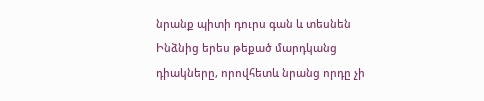նրանք պիտի դուրս գան և տեսնեն Ինձնից երես թեքած մարդկանց դիակները, որովհետև նրանց որդը չի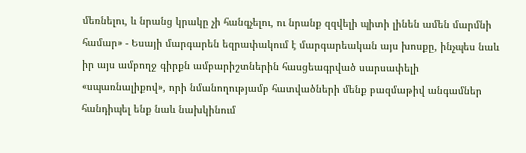մեռնելու, և նրանց կրակը չի հանգչելու, ու նրանք զզվելի պիտի լինեն ամեն մարմնի համար» - Եսայի մարգարեն եզրափակում է մարգարեական այս խոսքը, ինչպես նաև իր այս ամբողջ գիրքն ամբարիշտներին հասցեագրված սարսափելի «սպառնալիքով», որի նմանողությամբ հատվածների մենք բազմաթիվ անգամներ հանդիպել ենք նաև նախկինում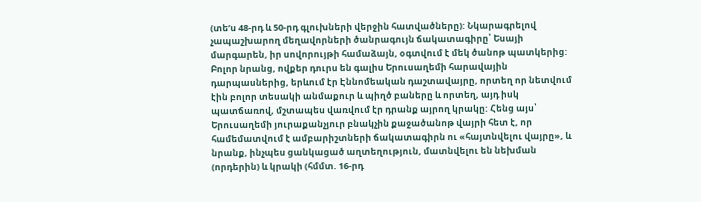(տեʹս 48-րդ և 50-րդ գլուխների վերջին հատվածները): Նկարագրելով չապաշխարող մեղավորների ծանրագույն ճակատագիրը՝ Եսայի մարգարեն, իր սովորույթի համաձայն, օգտվում է մեկ ծանոթ պատկերից: Բոլոր նրանց, ովքեր դուրս են գալիս Երուսաղեմի հարավային դարպասներից, երևում էր Էննոմեական դաշտավայրը, որտեղ որ նետվում էին բոլոր տեսակի անմաքուր և պիղծ բաները և որտեղ, այդ իսկ պատճառով, մշտապես վառվում էր դրանք այրող կրակը: Հենց այս՝ Երուսաղեմի յուրաքանչյուր բնակչին քաջածանոթ վայրի հետ է, որ համեմատվում է ամբարիշտների ճակատագիրն ու «հայտնվելու վայրը», և նրանք, ինչպես ցանկացած աղտեղություն, մատնվելու են նեխման (որդերին) և կրակի (հմմտ. 16-րդ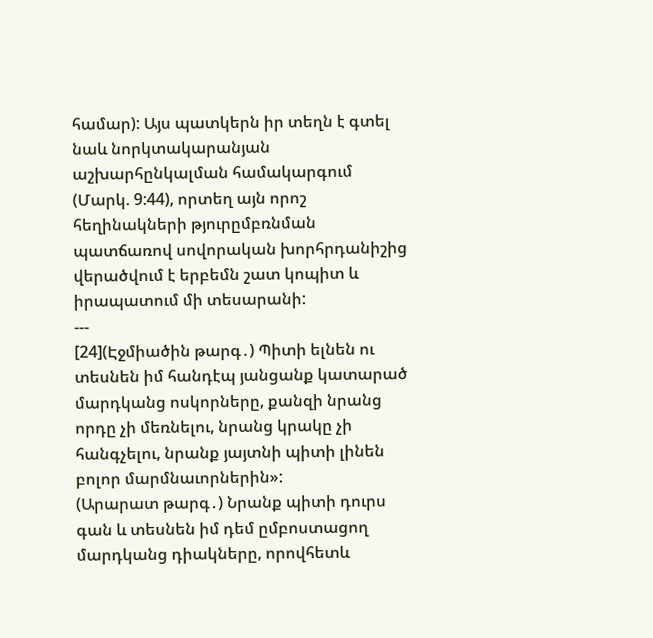համար): Այս պատկերն իր տեղն է գտել նաև նորկտակարանյան աշխարհընկալման համակարգում (Մարկ. 9:44), որտեղ այն որոշ հեղինակների թյուրըմբռնման պատճառով սովորական խորհրդանիշից վերածվում է երբեմն շատ կոպիտ և իրապատում մի տեսարանի:
---
[24](Էջմիածին թարգ․) Պիտի ելնեն ու տեսնեն իմ հանդէպ յանցանք կատարած մարդկանց ոսկորները, քանզի նրանց որդը չի մեռնելու, նրանց կրակը չի հանգչելու, նրանք յայտնի պիտի լինեն բոլոր մարմնաւորներին»:
(Արարատ թարգ․) Նրանք պիտի դուրս գան և տեսնեն իմ դեմ ըմբոստացող մարդկանց դիակները, որովհետև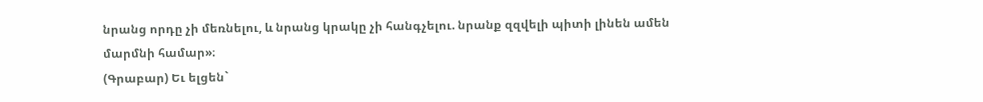նրանց որդը չի մեռնելու, և նրանց կրակը չի հանգչելու. նրանք զզվելի պիտի լինեն ամեն մարմնի համար»։
(Գրաբար) Եւ ելցեն`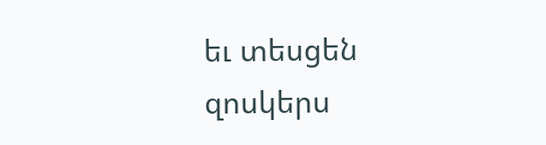եւ տեսցեն զոսկերս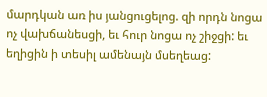մարդկան առ իս յանցուցելոց. զի որդն նոցա ոչ վախճանեսցի, եւ հուր նոցա ոչ շիջցի: եւ եղիցին ի տեսիլ ամենայն մսեղեաց: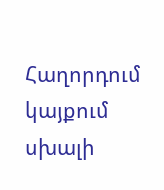Հաղորդում կայքում սխալի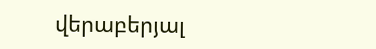վերաբերյալ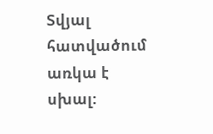Տվյալ հատվածում առկա է սխալ: